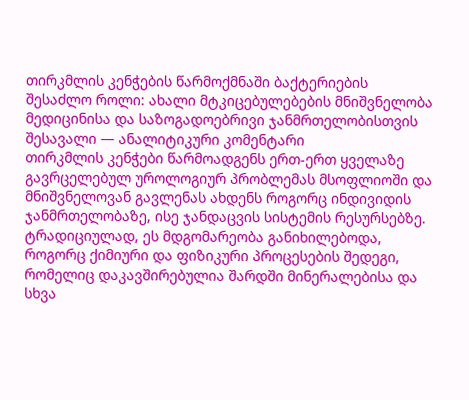თირკმლის კენჭების წარმოქმნაში ბაქტერიების შესაძლო როლი: ახალი მტკიცებულებების მნიშვნელობა მედიცინისა და საზოგადოებრივი ჯანმრთელობისთვის
შესავალი — ანალიტიკური კომენტარი
თირკმლის კენჭები წარმოადგენს ერთ-ერთ ყველაზე გავრცელებულ უროლოგიურ პრობლემას მსოფლიოში და მნიშვნელოვან გავლენას ახდენს როგორც ინდივიდის ჯანმრთელობაზე, ისე ჯანდაცვის სისტემის რესურსებზე. ტრადიციულად, ეს მდგომარეობა განიხილებოდა, როგორც ქიმიური და ფიზიკური პროცესების შედეგი, რომელიც დაკავშირებულია შარდში მინერალებისა და სხვა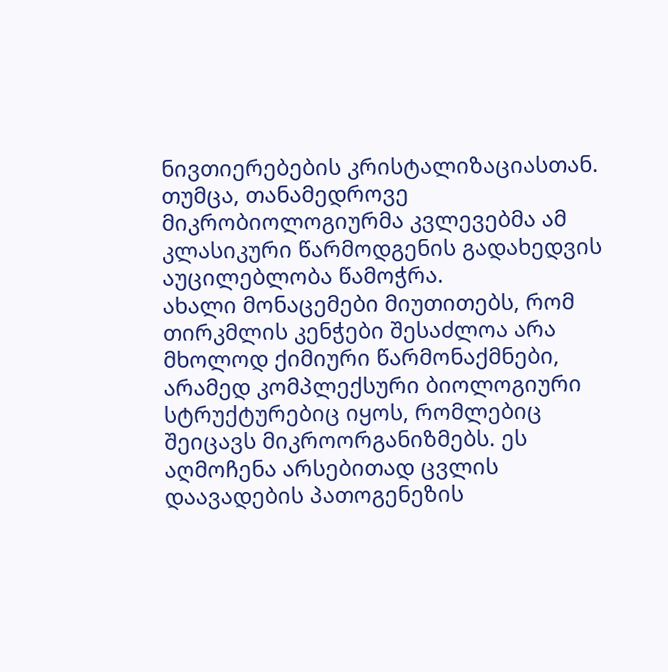ნივთიერებების კრისტალიზაციასთან. თუმცა, თანამედროვე მიკრობიოლოგიურმა კვლევებმა ამ კლასიკური წარმოდგენის გადახედვის აუცილებლობა წამოჭრა.
ახალი მონაცემები მიუთითებს, რომ თირკმლის კენჭები შესაძლოა არა მხოლოდ ქიმიური წარმონაქმნები, არამედ კომპლექსური ბიოლოგიური სტრუქტურებიც იყოს, რომლებიც შეიცავს მიკროორგანიზმებს. ეს აღმოჩენა არსებითად ცვლის დაავადების პათოგენეზის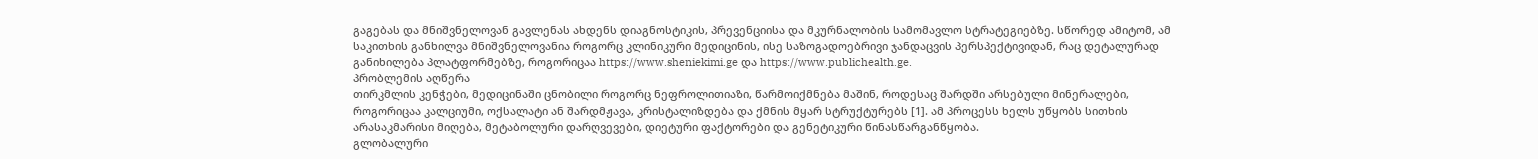გაგებას და მნიშვნელოვან გავლენას ახდენს დიაგნოსტიკის, პრევენციისა და მკურნალობის სამომავლო სტრატეგიებზე. სწორედ ამიტომ, ამ საკითხის განხილვა მნიშვნელოვანია როგორც კლინიკური მედიცინის, ისე საზოგადოებრივი ჯანდაცვის პერსპექტივიდან, რაც დეტალურად განიხილება პლატფორმებზე, როგორიცაა https://www.sheniekimi.ge და https://www.publichealth.ge.
პრობლემის აღწერა
თირკმლის კენჭები, მედიცინაში ცნობილი როგორც ნეფროლითიაზი, წარმოიქმნება მაშინ, როდესაც შარდში არსებული მინერალები, როგორიცაა კალციუმი, ოქსალატი ან შარდმჟავა, კრისტალიზდება და ქმნის მყარ სტრუქტურებს [1]. ამ პროცესს ხელს უწყობს სითხის არასაკმარისი მიღება, მეტაბოლური დარღვევები, დიეტური ფაქტორები და გენეტიკური წინასწარგანწყობა.
გლობალური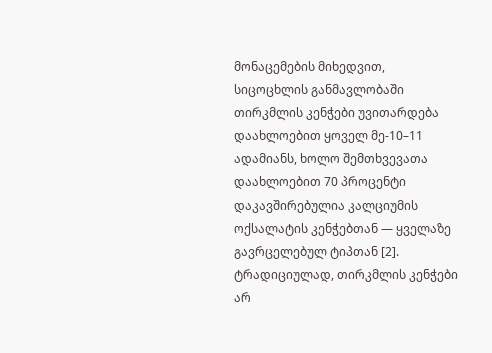მონაცემების მიხედვით, სიცოცხლის განმავლობაში თირკმლის კენჭები უვითარდება დაახლოებით ყოველ მე-10–11 ადამიანს, ხოლო შემთხვევათა დაახლოებით 70 პროცენტი დაკავშირებულია კალციუმის ოქსალატის კენჭებთან — ყველაზე გავრცელებულ ტიპთან [2].
ტრადიციულად, თირკმლის კენჭები არ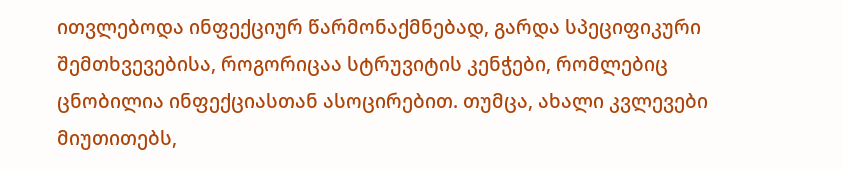ითვლებოდა ინფექციურ წარმონაქმნებად, გარდა სპეციფიკური შემთხვევებისა, როგორიცაა სტრუვიტის კენჭები, რომლებიც ცნობილია ინფექციასთან ასოცირებით. თუმცა, ახალი კვლევები მიუთითებს,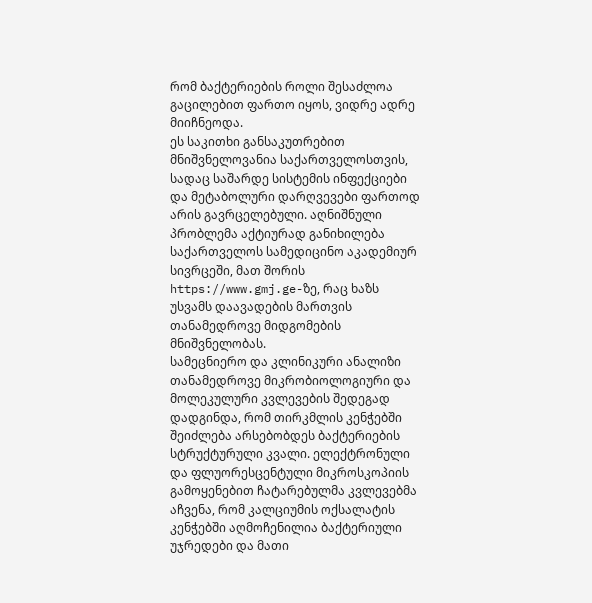რომ ბაქტერიების როლი შესაძლოა გაცილებით ფართო იყოს, ვიდრე ადრე მიიჩნეოდა.
ეს საკითხი განსაკუთრებით მნიშვნელოვანია საქართველოსთვის, სადაც საშარდე სისტემის ინფექციები და მეტაბოლური დარღვევები ფართოდ არის გავრცელებული. აღნიშნული პრობლემა აქტიურად განიხილება საქართველოს სამედიცინო აკადემიურ სივრცეში, მათ შორის https://www.gmj.ge-ზე, რაც ხაზს უსვამს დაავადების მართვის თანამედროვე მიდგომების მნიშვნელობას.
სამეცნიერო და კლინიკური ანალიზი
თანამედროვე მიკრობიოლოგიური და მოლეკულური კვლევების შედეგად დადგინდა, რომ თირკმლის კენჭებში შეიძლება არსებობდეს ბაქტერიების სტრუქტურული კვალი. ელექტრონული და ფლუორესცენტული მიკროსკოპიის გამოყენებით ჩატარებულმა კვლევებმა აჩვენა, რომ კალციუმის ოქსალატის კენჭებში აღმოჩენილია ბაქტერიული უჯრედები და მათი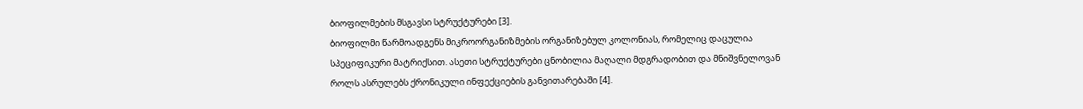ბიოფილმების მსგავსი სტრუქტურები [3].
ბიოფილმი წარმოადგენს მიკროორგანიზმების ორგანიზებულ კოლონიას, რომელიც დაცულია სპეციფიკური მატრიქსით. ასეთი სტრუქტურები ცნობილია მაღალი მდგრადობით და მნიშვნელოვან როლს ასრულებს ქრონიკული ინფექციების განვითარებაში [4].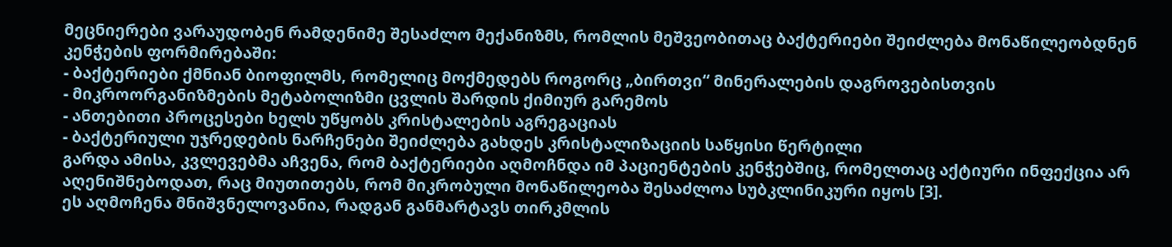მეცნიერები ვარაუდობენ რამდენიმე შესაძლო მექანიზმს, რომლის მეშვეობითაც ბაქტერიები შეიძლება მონაწილეობდნენ კენჭების ფორმირებაში:
- ბაქტერიები ქმნიან ბიოფილმს, რომელიც მოქმედებს როგორც „ბირთვი“ მინერალების დაგროვებისთვის
- მიკროორგანიზმების მეტაბოლიზმი ცვლის შარდის ქიმიურ გარემოს
- ანთებითი პროცესები ხელს უწყობს კრისტალების აგრეგაციას
- ბაქტერიული უჯრედების ნარჩენები შეიძლება გახდეს კრისტალიზაციის საწყისი წერტილი
გარდა ამისა, კვლევებმა აჩვენა, რომ ბაქტერიები აღმოჩნდა იმ პაციენტების კენჭებშიც, რომელთაც აქტიური ინფექცია არ აღენიშნებოდათ, რაც მიუთითებს, რომ მიკრობული მონაწილეობა შესაძლოა სუბკლინიკური იყოს [3].
ეს აღმოჩენა მნიშვნელოვანია, რადგან განმარტავს თირკმლის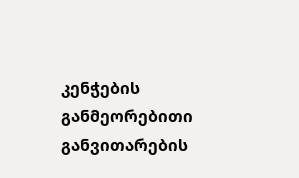კენჭების განმეორებითი განვითარების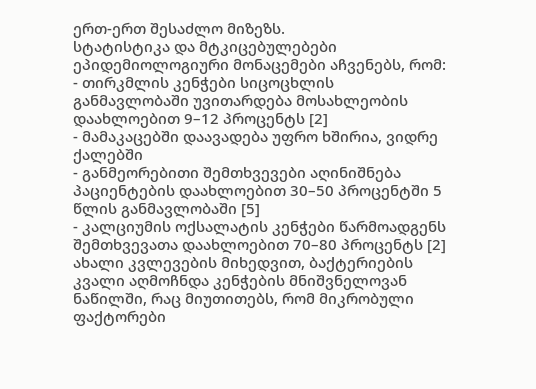ერთ-ერთ შესაძლო მიზეზს.
სტატისტიკა და მტკიცებულებები
ეპიდემიოლოგიური მონაცემები აჩვენებს, რომ:
- თირკმლის კენჭები სიცოცხლის განმავლობაში უვითარდება მოსახლეობის დაახლოებით 9–12 პროცენტს [2]
- მამაკაცებში დაავადება უფრო ხშირია, ვიდრე ქალებში
- განმეორებითი შემთხვევები აღინიშნება პაციენტების დაახლოებით 30–50 პროცენტში 5 წლის განმავლობაში [5]
- კალციუმის ოქსალატის კენჭები წარმოადგენს შემთხვევათა დაახლოებით 70–80 პროცენტს [2]
ახალი კვლევების მიხედვით, ბაქტერიების კვალი აღმოჩნდა კენჭების მნიშვნელოვან ნაწილში, რაც მიუთითებს, რომ მიკრობული ფაქტორები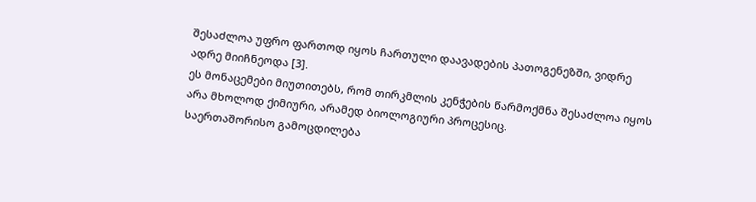შესაძლოა უფრო ფართოდ იყოს ჩართული დაავადების პათოგენეზში, ვიდრე ადრე მიიჩნეოდა [3].
ეს მონაცემები მიუთითებს, რომ თირკმლის კენჭების წარმოქმნა შესაძლოა იყოს არა მხოლოდ ქიმიური, არამედ ბიოლოგიური პროცესიც.
საერთაშორისო გამოცდილება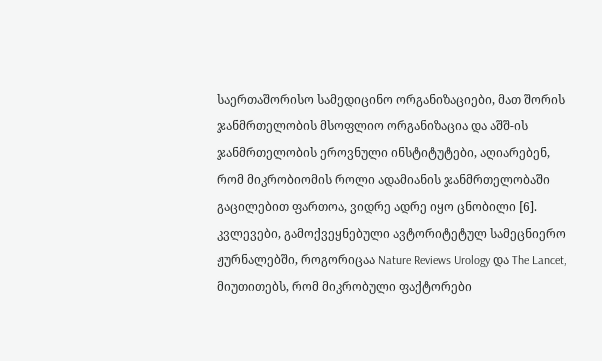საერთაშორისო სამედიცინო ორგანიზაციები, მათ შორის ჯანმრთელობის მსოფლიო ორგანიზაცია და აშშ-ის ჯანმრთელობის ეროვნული ინსტიტუტები, აღიარებენ, რომ მიკრობიომის როლი ადამიანის ჯანმრთელობაში გაცილებით ფართოა, ვიდრე ადრე იყო ცნობილი [6].
კვლევები, გამოქვეყნებული ავტორიტეტულ სამეცნიერო ჟურნალებში, როგორიცაა Nature Reviews Urology და The Lancet, მიუთითებს, რომ მიკრობული ფაქტორები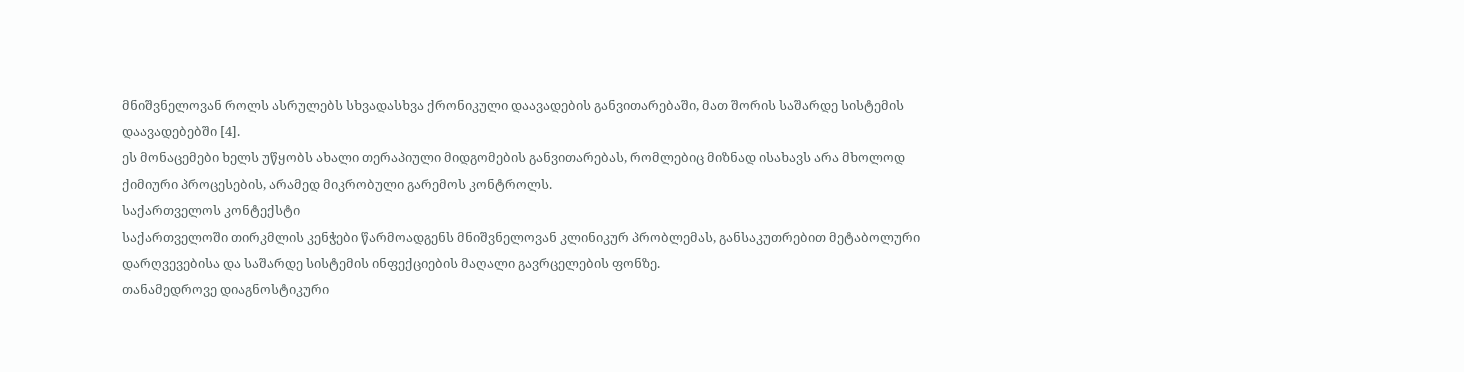მნიშვნელოვან როლს ასრულებს სხვადასხვა ქრონიკული დაავადების განვითარებაში, მათ შორის საშარდე სისტემის დაავადებებში [4].
ეს მონაცემები ხელს უწყობს ახალი თერაპიული მიდგომების განვითარებას, რომლებიც მიზნად ისახავს არა მხოლოდ ქიმიური პროცესების, არამედ მიკრობული გარემოს კონტროლს.
საქართველოს კონტექსტი
საქართველოში თირკმლის კენჭები წარმოადგენს მნიშვნელოვან კლინიკურ პრობლემას, განსაკუთრებით მეტაბოლური დარღვევებისა და საშარდე სისტემის ინფექციების მაღალი გავრცელების ფონზე.
თანამედროვე დიაგნოსტიკური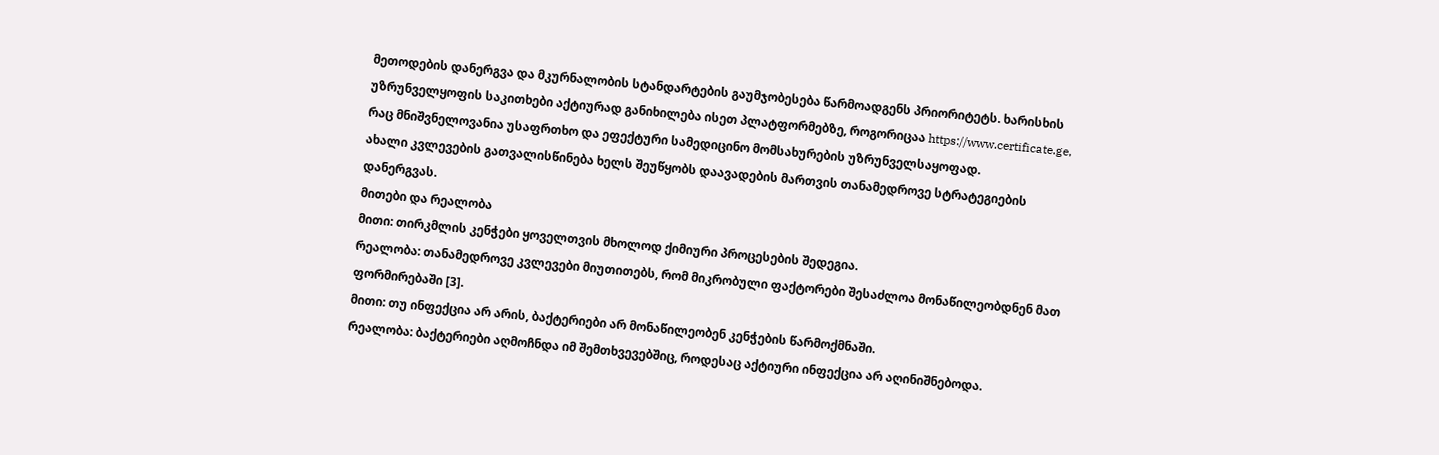მეთოდების დანერგვა და მკურნალობის სტანდარტების გაუმჯობესება წარმოადგენს პრიორიტეტს. ხარისხის უზრუნველყოფის საკითხები აქტიურად განიხილება ისეთ პლატფორმებზე, როგორიცაა https://www.certificate.ge, რაც მნიშვნელოვანია უსაფრთხო და ეფექტური სამედიცინო მომსახურების უზრუნველსაყოფად.
ახალი კვლევების გათვალისწინება ხელს შეუწყობს დაავადების მართვის თანამედროვე სტრატეგიების დანერგვას.
მითები და რეალობა
მითი: თირკმლის კენჭები ყოველთვის მხოლოდ ქიმიური პროცესების შედეგია.
რეალობა: თანამედროვე კვლევები მიუთითებს, რომ მიკრობული ფაქტორები შესაძლოა მონაწილეობდნენ მათ ფორმირებაში [3].
მითი: თუ ინფექცია არ არის, ბაქტერიები არ მონაწილეობენ კენჭების წარმოქმნაში.
რეალობა: ბაქტერიები აღმოჩნდა იმ შემთხვევებშიც, როდესაც აქტიური ინფექცია არ აღინიშნებოდა.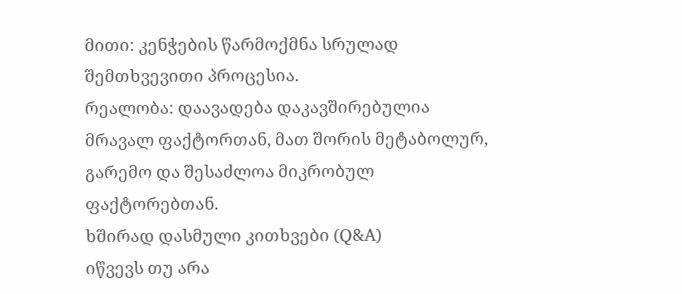მითი: კენჭების წარმოქმნა სრულად შემთხვევითი პროცესია.
რეალობა: დაავადება დაკავშირებულია მრავალ ფაქტორთან, მათ შორის მეტაბოლურ, გარემო და შესაძლოა მიკრობულ ფაქტორებთან.
ხშირად დასმული კითხვები (Q&A)
იწვევს თუ არა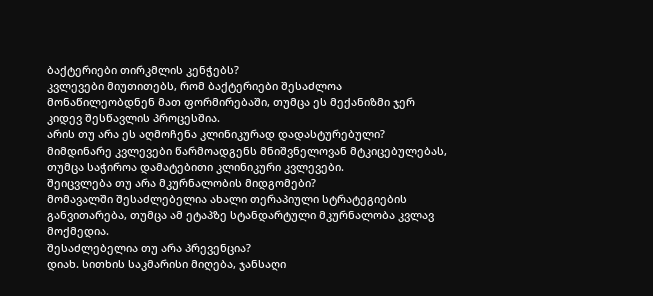ბაქტერიები თირკმლის კენჭებს?
კვლევები მიუთითებს, რომ ბაქტერიები შესაძლოა მონაწილეობდნენ მათ ფორმირებაში, თუმცა ეს მექანიზმი ჯერ კიდევ შესწავლის პროცესშია.
არის თუ არა ეს აღმოჩენა კლინიკურად დადასტურებული?
მიმდინარე კვლევები წარმოადგენს მნიშვნელოვან მტკიცებულებას, თუმცა საჭიროა დამატებითი კლინიკური კვლევები.
შეიცვლება თუ არა მკურნალობის მიდგომები?
მომავალში შესაძლებელია ახალი თერაპიული სტრატეგიების განვითარება, თუმცა ამ ეტაპზე სტანდარტული მკურნალობა კვლავ მოქმედია.
შესაძლებელია თუ არა პრევენცია?
დიახ. სითხის საკმარისი მიღება, ჯანსაღი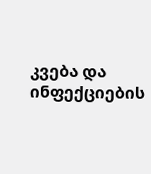კვება და ინფექციების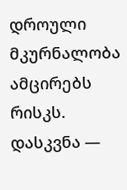დროული მკურნალობა ამცირებს რისკს.
დასკვნა —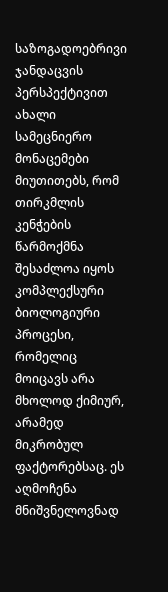საზოგადოებრივი ჯანდაცვის პერსპექტივით
ახალი სამეცნიერო მონაცემები მიუთითებს, რომ თირკმლის კენჭების წარმოქმნა შესაძლოა იყოს კომპლექსური ბიოლოგიური პროცესი, რომელიც მოიცავს არა მხოლოდ ქიმიურ, არამედ მიკრობულ ფაქტორებსაც. ეს აღმოჩენა მნიშვნელოვნად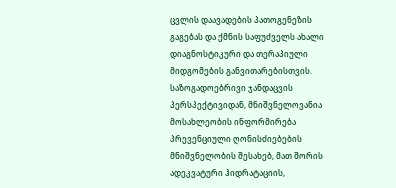ცვლის დაავადების პათოგენეზის გაგებას და ქმნის საფუძველს ახალი დიაგნოსტიკური და თერაპიული მიდგომების განვითარებისთვის.
საზოგადოებრივი ჯანდაცვის პერსპექტივიდან, მნიშვნელოვანია მოსახლეობის ინფორმირება პრევენციული ღონისძიებების მნიშვნელობის შესახებ, მათ შორის ადეკვატური ჰიდრატაციის,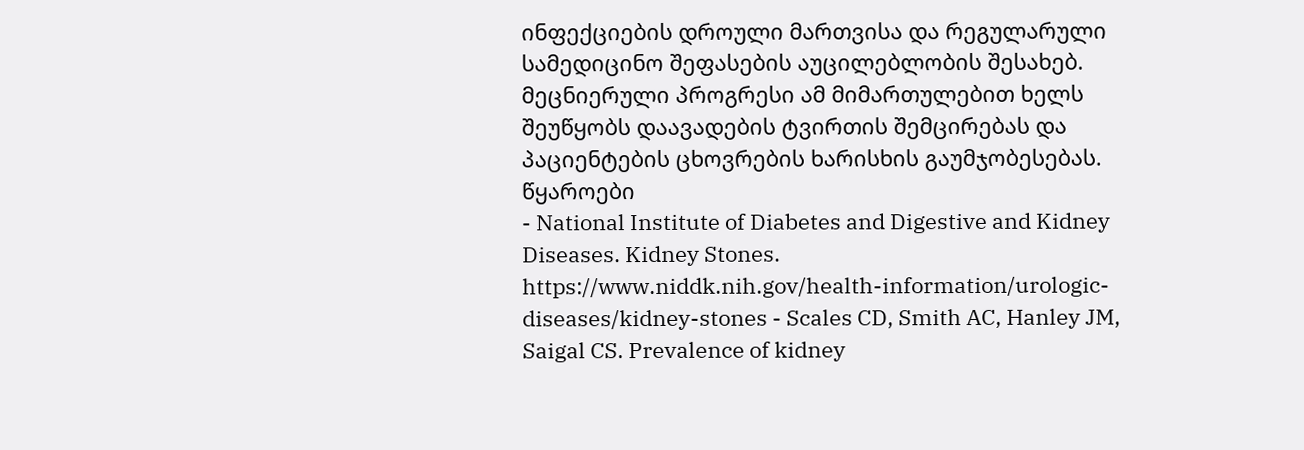ინფექციების დროული მართვისა და რეგულარული სამედიცინო შეფასების აუცილებლობის შესახებ.
მეცნიერული პროგრესი ამ მიმართულებით ხელს შეუწყობს დაავადების ტვირთის შემცირებას და პაციენტების ცხოვრების ხარისხის გაუმჯობესებას.
წყაროები
- National Institute of Diabetes and Digestive and Kidney Diseases. Kidney Stones.
https://www.niddk.nih.gov/health-information/urologic-diseases/kidney-stones - Scales CD, Smith AC, Hanley JM, Saigal CS. Prevalence of kidney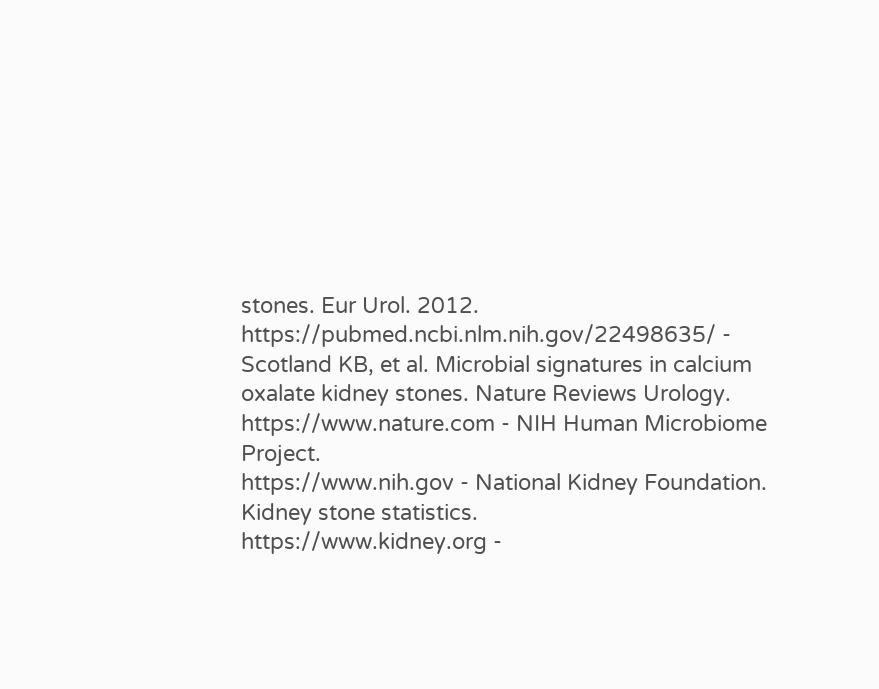stones. Eur Urol. 2012.
https://pubmed.ncbi.nlm.nih.gov/22498635/ - Scotland KB, et al. Microbial signatures in calcium oxalate kidney stones. Nature Reviews Urology.
https://www.nature.com - NIH Human Microbiome Project.
https://www.nih.gov - National Kidney Foundation. Kidney stone statistics.
https://www.kidney.org -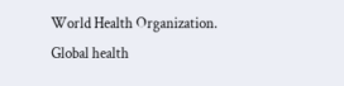World Health Organization. Global health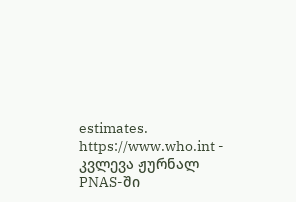estimates.
https://www.who.int - კვლევა ჟურნალ PNAS-ში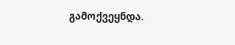გამოქვეყნდა.